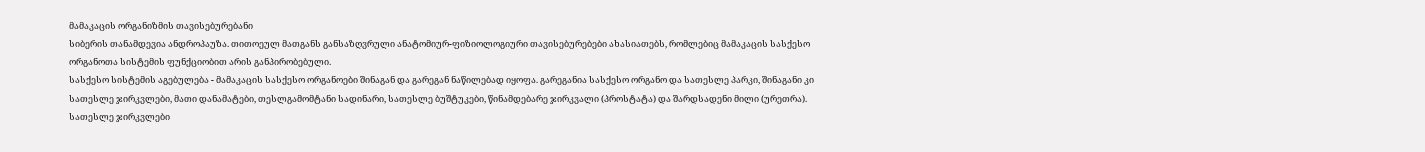მამაკაცის ორგანიზმის თავისებურებანი
სიბერის თანამდევია ანდროპაუზა. თითოეულ მათგანს განსაზღვრული ანატომიურ-ფიზიოლოგიური თავისებურებები ახასიათებს, რომლებიც მამაკაცის სასქესო ორგანოთა სისტემის ფუნქციობით არის განპირობებული.
სასქესო სისტემის აგებულება - მამაკაცის სასქესო ორგანოები შინაგან და გარეგან ნაწილებად იყოფა. გარეგანია სასქესო ორგანო და სათესლე პარკი, შინაგანი კი სათესლე ჯირკვლები, მათი დანამატები, თესლგამომტანი სადინარი, სათესლე ბუშტუკები, წინამდებარე ჯირკვალი (პროსტატა) და შარდსადენი მილი (ურეთრა).
სათესლე ჯირკვლები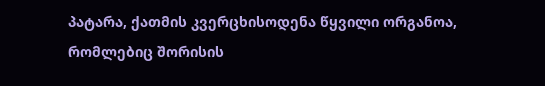პატარა, ქათმის კვერცხისოდენა წყვილი ორგანოა, რომლებიც შორისის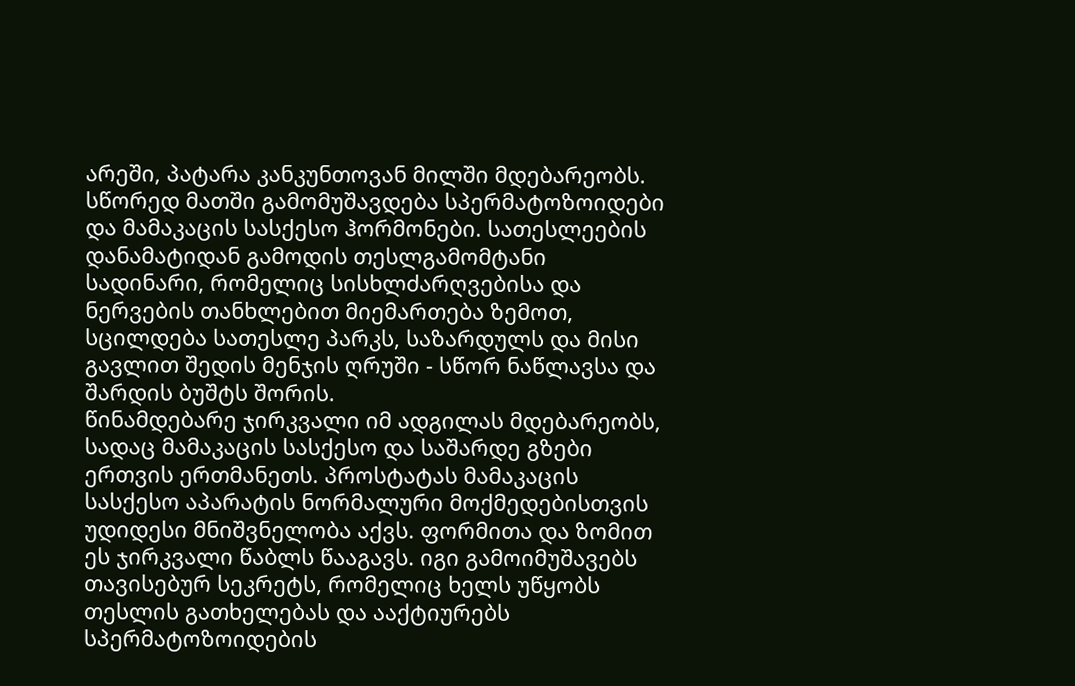არეში, პატარა კანკუნთოვან მილში მდებარეობს. სწორედ მათში გამომუშავდება სპერმატოზოიდები და მამაკაცის სასქესო ჰორმონები. სათესლეების დანამატიდან გამოდის თესლგამომტანი სადინარი, რომელიც სისხლძარღვებისა და ნერვების თანხლებით მიემართება ზემოთ, სცილდება სათესლე პარკს, საზარდულს და მისი გავლით შედის მენჯის ღრუში - სწორ ნაწლავსა და შარდის ბუშტს შორის.
წინამდებარე ჯირკვალი იმ ადგილას მდებარეობს, სადაც მამაკაცის სასქესო და საშარდე გზები ერთვის ერთმანეთს. პროსტატას მამაკაცის სასქესო აპარატის ნორმალური მოქმედებისთვის უდიდესი მნიშვნელობა აქვს. ფორმითა და ზომით ეს ჯირკვალი წაბლს წააგავს. იგი გამოიმუშავებს თავისებურ სეკრეტს, რომელიც ხელს უწყობს თესლის გათხელებას და ააქტიურებს სპერმატოზოიდების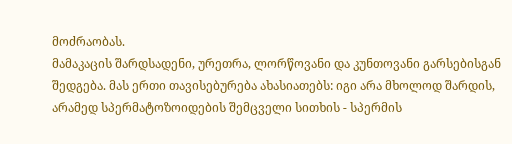მოძრაობას.
მამაკაცის შარდსადენი, ურეთრა, ლორწოვანი და კუნთოვანი გარსებისგან შედგება. მას ერთი თავისებურება ახასიათებს: იგი არა მხოლოდ შარდის, არამედ სპერმატოზოიდების შემცველი სითხის - სპერმის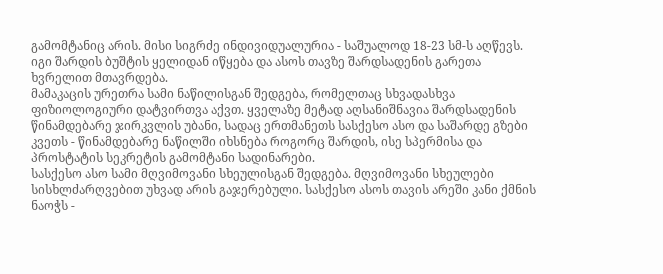გამომტანიც არის. მისი სიგრძე ინდივიდუალურია - საშუალოდ 18-23 სმ-ს აღწევს. იგი შარდის ბუშტის ყელიდან იწყება და ასოს თავზე შარდსადენის გარეთა ხვრელით მთავრდება.
მამაკაცის ურეთრა სამი ნაწილისგან შედგება, რომელთაც სხვადასხვა ფიზიოლოგიური დატვირთვა აქვთ. ყველაზე მეტად აღსანიშნავია შარდსადენის წინამდებარე ჯირკვლის უბანი, სადაც ერთმანეთს სასქესო ასო და საშარდე გზები კვეთს - წინამდებარე ნაწილში იხსნება როგორც შარდის, ისე სპერმისა და პროსტატის სეკრეტის გამომტანი სადინარები.
სასქესო ასო სამი მღვიმოვანი სხეულისგან შედგება. მღვიმოვანი სხეულები სისხლძარღვებით უხვად არის გაჯერებული. სასქესო ასოს თავის არეში კანი ქმნის ნაოჭს -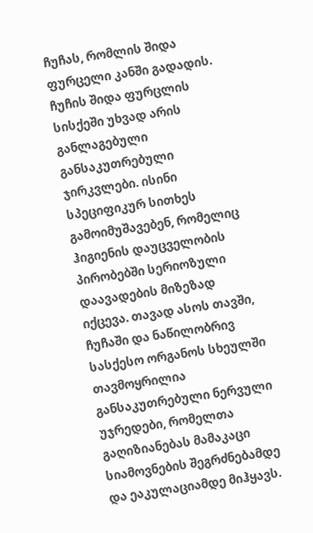ჩუჩას, რომლის შიდა ფურცელი კანში გადადის. ჩუჩის შიდა ფურცლის სისქეში უხვად არის განლაგებული განსაკუთრებული ჯირკვლები. ისინი სპეციფიკურ სითხეს გამოიმუშავებენ, რომელიც ჰიგიენის დაუცველობის პირობებში სერიოზული დაავადების მიზეზად იქცევა. თავად ასოს თავში, ჩუჩაში და ნაწილობრივ სასქესო ორგანოს სხეულში თავმოყრილია განსაკუთრებული ნერვული უჯრედები, რომელთა გაღიზიანებას მამაკაცი სიამოვნების შეგრძნებამდე და ეაკულაციამდე მიჰყავს.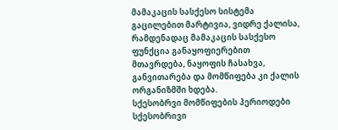მამაკაცის სასქესო სისტემა გაცილებით მარტივია, ვიდრე ქალისა, რამდენადაც მამაკაცის სასქესო ფუნქცია განაყოფიერებით მთავრდება, ნაყოფის ჩასახვა, განვითარება და მომწიფება კი ქალის ორგანიზმში ხდება.
სქესობრვი მომწიფების პერიოდები
სქესობრივი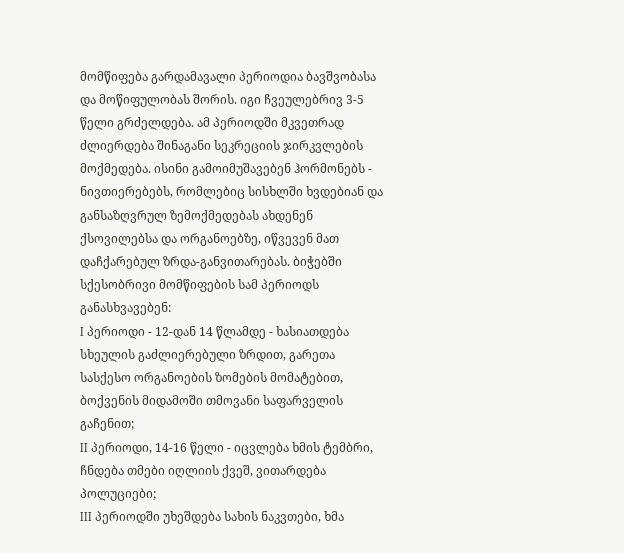მომწიფება გარდამავალი პერიოდია ბავშვობასა და მოწიფულობას შორის. იგი ჩვეულებრივ 3-5 წელი გრძელდება. ამ პერიოდში მკვეთრად ძლიერდება შინაგანი სეკრეციის ჯირკვლების მოქმედება. ისინი გამოიმუშავებენ ჰორმონებს - ნივთიერებებს, რომლებიც სისხლში ხვდებიან და განსაზღვრულ ზემოქმედებას ახდენენ ქსოვილებსა და ორგანოებზე, იწვევენ მათ დაჩქარებულ ზრდა-განვითარებას. ბიჭებში სქესობრივი მომწიფების სამ პერიოდს განასხვავებენ:
I პერიოდი - 12-დან 14 წლამდე - ხასიათდება სხეულის გაძლიერებული ზრდით, გარეთა სასქესო ორგანოების ზომების მომატებით, ბოქვენის მიდამოში თმოვანი საფარველის გაჩენით;
II პერიოდი, 14-16 წელი - იცვლება ხმის ტემბრი, ჩნდება თმები იღლიის ქვეშ, ვითარდება პოლუციები;
III პერიოდში უხეშდება სახის ნაკვთები, ხმა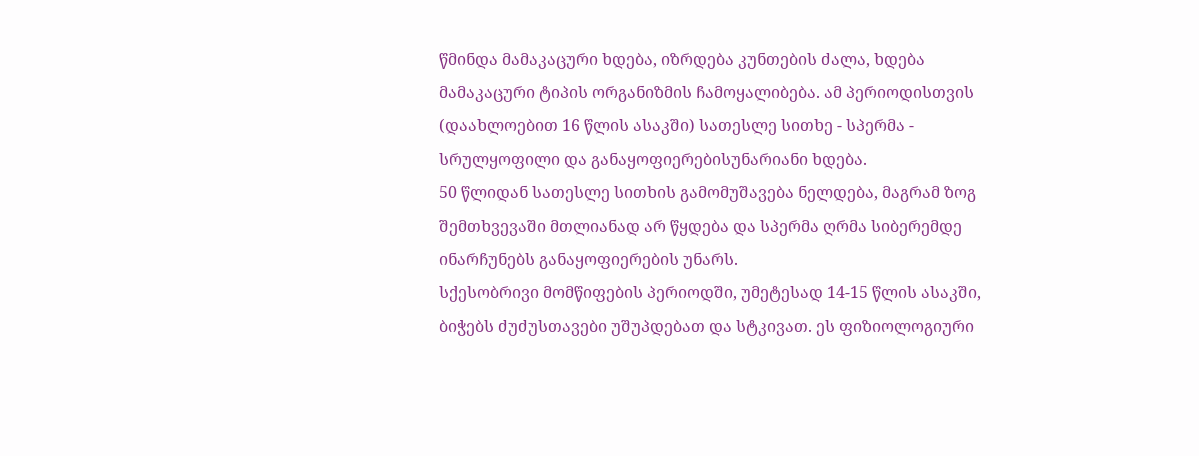წმინდა მამაკაცური ხდება, იზრდება კუნთების ძალა, ხდება მამაკაცური ტიპის ორგანიზმის ჩამოყალიბება. ამ პერიოდისთვის (დაახლოებით 16 წლის ასაკში) სათესლე სითხე - სპერმა - სრულყოფილი და განაყოფიერებისუნარიანი ხდება.
50 წლიდან სათესლე სითხის გამომუშავება ნელდება, მაგრამ ზოგ შემთხვევაში მთლიანად არ წყდება და სპერმა ღრმა სიბერემდე ინარჩუნებს განაყოფიერების უნარს.
სქესობრივი მომწიფების პერიოდში, უმეტესად 14-15 წლის ასაკში, ბიჭებს ძუძუსთავები უშუპდებათ და სტკივათ. ეს ფიზიოლოგიური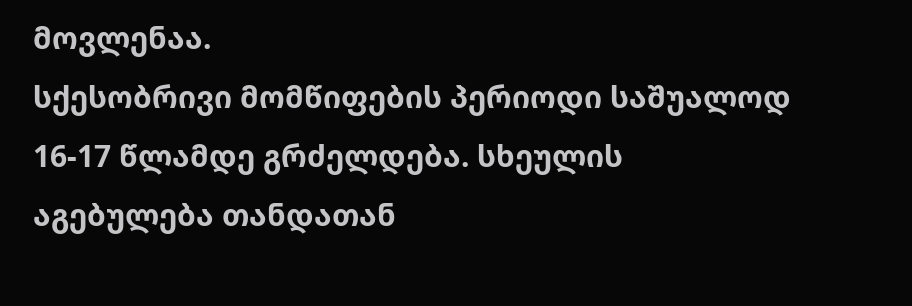მოვლენაა.
სქესობრივი მომწიფების პერიოდი საშუალოდ 16-17 წლამდე გრძელდება. სხეულის აგებულება თანდათან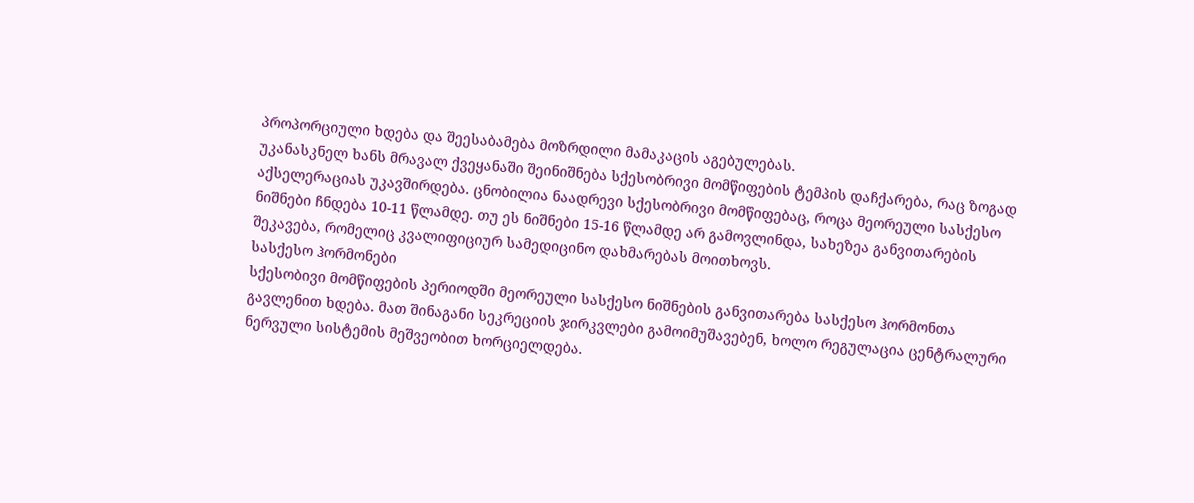პროპორციული ხდება და შეესაბამება მოზრდილი მამაკაცის აგებულებას.
უკანასკნელ ხანს მრავალ ქვეყანაში შეინიშნება სქესობრივი მომწიფების ტემპის დაჩქარება, რაც ზოგად აქსელერაციას უკავშირდება. ცნობილია ნაადრევი სქესობრივი მომწიფებაც, როცა მეორეული სასქესო ნიშნები ჩნდება 10-11 წლამდე. თუ ეს ნიშნები 15-16 წლამდე არ გამოვლინდა, სახეზეა განვითარების შეკავება, რომელიც კვალიფიციურ სამედიცინო დახმარებას მოითხოვს.
სასქესო ჰორმონები
სქესობივი მომწიფების პერიოდში მეორეული სასქესო ნიშნების განვითარება სასქესო ჰორმონთა გავლენით ხდება. მათ შინაგანი სეკრეციის ჯირკვლები გამოიმუშავებენ, ხოლო რეგულაცია ცენტრალური ნერვული სისტემის მეშვეობით ხორციელდება.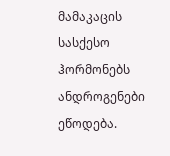მამაკაცის სასქესო ჰორმონებს ანდროგენები ეწოდება.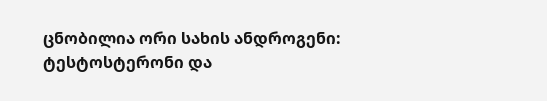ცნობილია ორი სახის ანდროგენი: ტესტოსტერონი და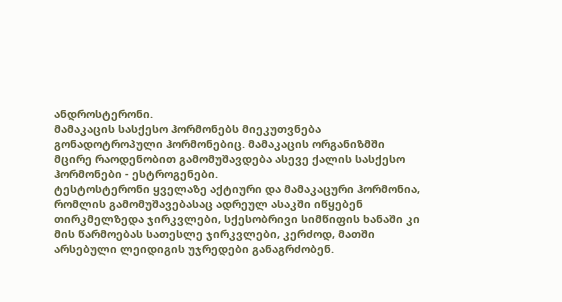ანდროსტერონი.
მამაკაცის სასქესო ჰორმონებს მიეკუთვნება გონადოტროპული ჰორმონებიც. მამაკაცის ორგანიზმში მცირე რაოდენობით გამომუშავდება ასევე ქალის სასქესო ჰორმონები - ესტროგენები.
ტესტოსტერონი ყველაზე აქტიური და მამაკაცური ჰორმონია, რომლის გამომუშავებასაც ადრეულ ასაკში იწყებენ თირკმელზედა ჯირკვლები, სქესობრივი სიმწიფის ხანაში კი მის წარმოებას სათესლე ჯირკვლები, კერძოდ, მათში არსებული ლეიდიგის უჯრედები განაგრძობენ.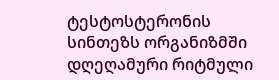ტესტოსტერონის სინთეზს ორგანიზმში დღეღამური რიტმული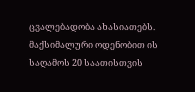ცვალებადობა ახასიათებს. მაქსიმალური ოდენობით ის საღამოს 20 საათისთვის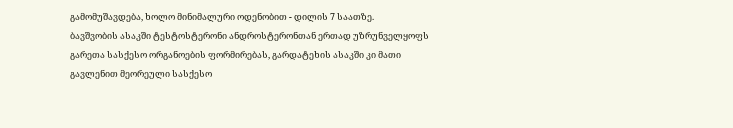გამომუშავდება, ხოლო მინიმალური ოდენობით - დილის 7 საათზე.
ბავშვობის ასაკში ტესტოსტერონი ანდროსტერონთან ერთად უზრუნველყოფს გარეთა სასქესო ორგანოების ფორმირებას, გარდატეხის ასაკში კი მათი გავლენით მეორეული სასქესო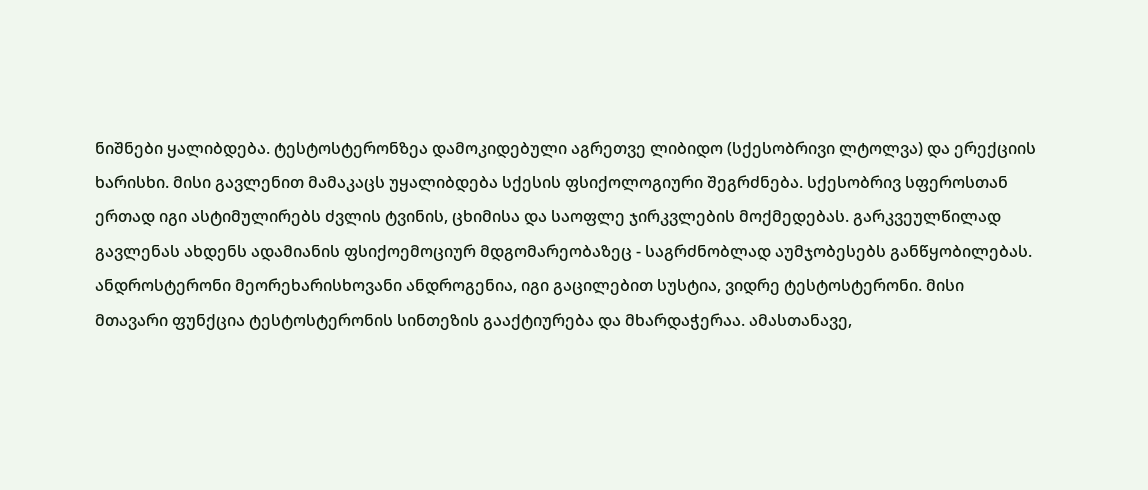ნიშნები ყალიბდება. ტესტოსტერონზეა დამოკიდებული აგრეთვე ლიბიდო (სქესობრივი ლტოლვა) და ერექციის ხარისხი. მისი გავლენით მამაკაცს უყალიბდება სქესის ფსიქოლოგიური შეგრძნება. სქესობრივ სფეროსთან ერთად იგი ასტიმულირებს ძვლის ტვინის, ცხიმისა და საოფლე ჯირკვლების მოქმედებას. გარკვეულწილად გავლენას ახდენს ადამიანის ფსიქოემოციურ მდგომარეობაზეც - საგრძნობლად აუმჯობესებს განწყობილებას.
ანდროსტერონი მეორეხარისხოვანი ანდროგენია, იგი გაცილებით სუსტია, ვიდრე ტესტოსტერონი. მისი მთავარი ფუნქცია ტესტოსტერონის სინთეზის გააქტიურება და მხარდაჭერაა. ამასთანავე,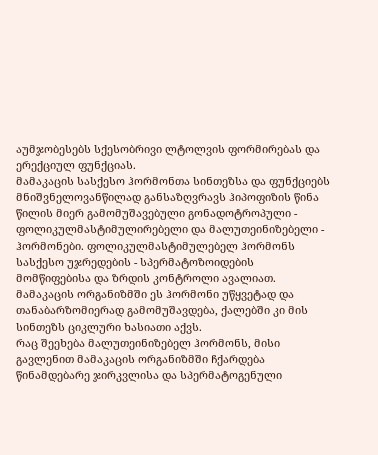აუმჯობესებს სქესობრივი ლტოლვის ფორმირებას და ერექციულ ფუნქციას.
მამაკაცის სასქესო ჰორმონთა სინთეზსა და ფუნქციებს მნიშვნელოვანწილად განსაზღვრავს ჰიპოფიზის წინა წილის მიერ გამომუშავებული გონადოტროპული - ფოლიკულმასტიმულირებელი და მალუთეინიზებელი - ჰორმონები. ფოლიკულმასტიმულებელ ჰორმონს სასქესო უჯრედების - სპერმატოზოიდების მომწიფებისა და ზრდის კონტროლი ავალიათ. მამაკაცის ორგანიზმში ეს ჰორმონი უწყვეტად და თანაბარზომიერად გამომუშავდება, ქალებში კი მის სინთეზს ციკლური ხასიათი აქვს.
რაც შეეხება მალუთეინიზებელ ჰორმონს, მისი გავლენით მამაკაცის ორგანიზმში ჩქარდება წინამდებარე ჯირკვლისა და სპერმატოგენული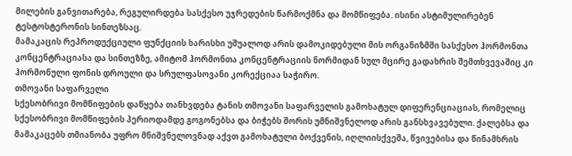მილების განვითარება, რეგულირდება სასქესო უჯრედების წარმოქმნა და მომწიფება. ისინი ასტიმულირებენ ტესტოსტერონის სინთეზსაც.
მამაკაცის რეპროდუქციული ფუნქციის ხარისხი უშუალოდ არის დამოკიდებული მის ორგანიზმში სასქესო ჰორმონთა კონცენტრაციასა და სინთეზზე, ამიტომ ჰორმონთა კონცენტრაციის ნორმიდან სულ მცირე გადახრის შემთხვევაშიც კი ჰორმონული ფონის დროული და სრულფასოვანი კორექციაა საჭირო.
თმოვანი საფარველი
სქესობრივი მომწიფების დაწყება თანხვდება ტანის თმოვანი საფარველის გამოხატულ დიფერენციაციას, რომელიც სქესობრივი მომწიფების პერიოდამდე გოგონებსა და ბიჭებს შორის უმნიშვნელოდ არის განსხვავებული. ქალებსა და მამაკაცებს თმიანობა უფრო მნიშვნელოვნად აქვთ გამოხატული ბოქვენის, იღლიისქვეშა, წვივებისა და წინამხრის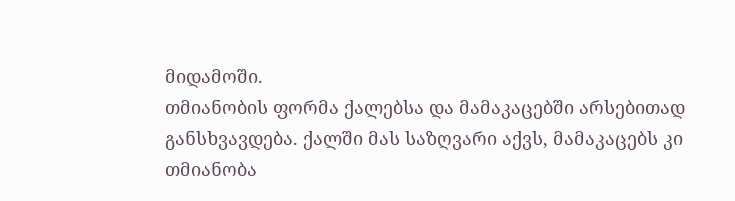მიდამოში.
თმიანობის ფორმა ქალებსა და მამაკაცებში არსებითად განსხვავდება. ქალში მას საზღვარი აქვს, მამაკაცებს კი თმიანობა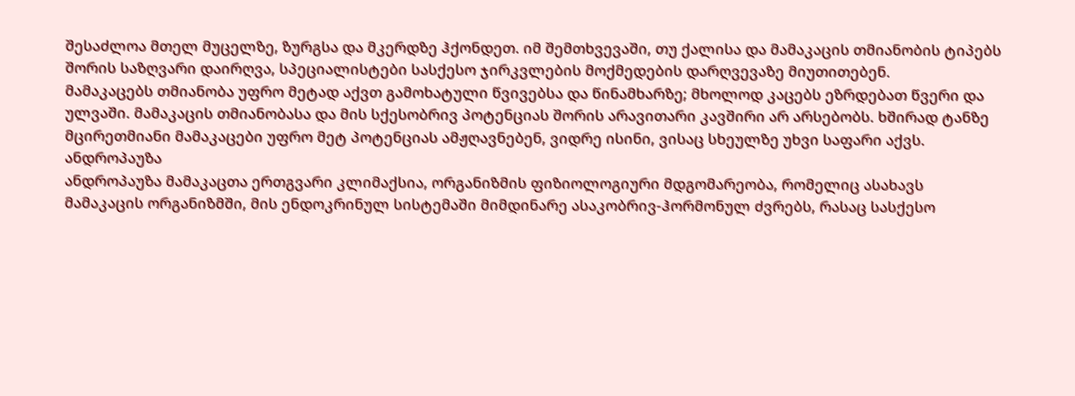შესაძლოა მთელ მუცელზე, ზურგსა და მკერდზე ჰქონდეთ. იმ შემთხვევაში, თუ ქალისა და მამაკაცის თმიანობის ტიპებს შორის საზღვარი დაირღვა, სპეციალისტები სასქესო ჯირკვლების მოქმედების დარღვევაზე მიუთითებენ.
მამაკაცებს თმიანობა უფრო მეტად აქვთ გამოხატული წვივებსა და წინამხარზე; მხოლოდ კაცებს ეზრდებათ წვერი და ულვაში. მამაკაცის თმიანობასა და მის სქესობრივ პოტენციას შორის არავითარი კავშირი არ არსებობს. ხშირად ტანზე მცირეთმიანი მამაკაცები უფრო მეტ პოტენციას ამჟღავნებენ, ვიდრე ისინი, ვისაც სხეულზე უხვი საფარი აქვს.
ანდროპაუზა
ანდროპაუზა მამაკაცთა ერთგვარი კლიმაქსია, ორგანიზმის ფიზიოლოგიური მდგომარეობა, რომელიც ასახავს მამაკაცის ორგანიზმში, მის ენდოკრინულ სისტემაში მიმდინარე ასაკობრივ-ჰორმონულ ძვრებს, რასაც სასქესო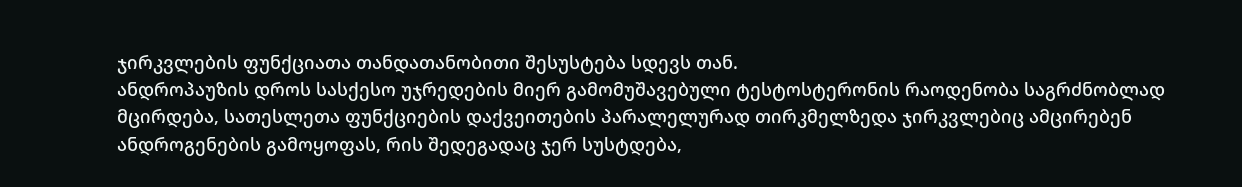ჯირკვლების ფუნქციათა თანდათანობითი შესუსტება სდევს თან.
ანდროპაუზის დროს სასქესო უჯრედების მიერ გამომუშავებული ტესტოსტერონის რაოდენობა საგრძნობლად მცირდება, სათესლეთა ფუნქციების დაქვეითების პარალელურად თირკმელზედა ჯირკვლებიც ამცირებენ ანდროგენების გამოყოფას, რის შედეგადაც ჯერ სუსტდება,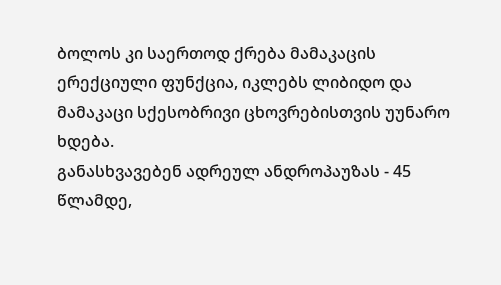ბოლოს კი საერთოდ ქრება მამაკაცის ერექციული ფუნქცია, იკლებს ლიბიდო და მამაკაცი სქესობრივი ცხოვრებისთვის უუნარო ხდება.
განასხვავებენ ადრეულ ანდროპაუზას - 45 წლამდე,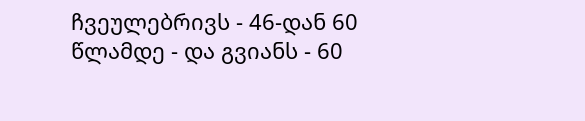ჩვეულებრივს - 46-დან 60 წლამდე - და გვიანს - 60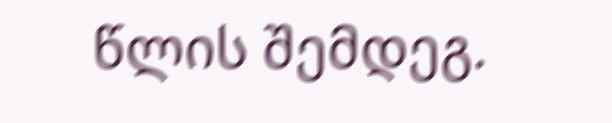წლის შემდეგ.